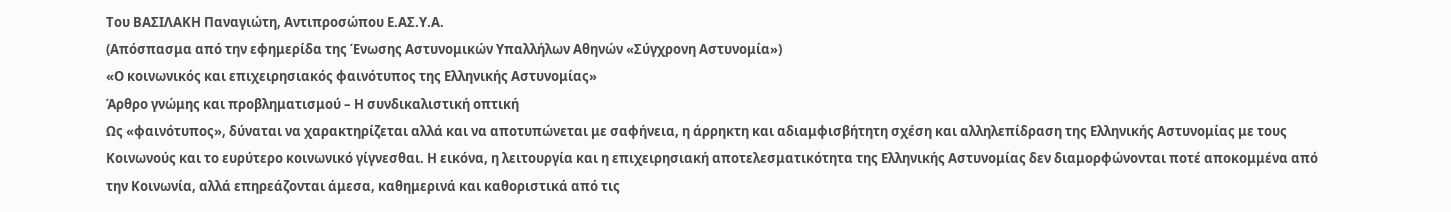Του ΒΑΣΙΛΑΚΗ Παναγιώτη, Αντιπροσώπου Ε.ΑΣ.Υ.Α.
(Απόσπασμα από την εφημερίδα της Ένωσης Αστυνομικών Υπαλλήλων Αθηνών «Σύγχρονη Αστυνομία»)
«Ο κοινωνικός και επιχειρησιακός φαινότυπος της Ελληνικής Αστυνομίας»
Άρθρο γνώμης και προβληματισμού – Η συνδικαλιστική οπτική
Ως «φαινότυπος», δύναται να χαρακτηρίζεται αλλά και να αποτυπώνεται με σαφήνεια, η άρρηκτη και αδιαμφισβήτητη σχέση και αλληλεπίδραση της Ελληνικής Αστυνομίας με τους Κοινωνούς και το ευρύτερο κοινωνικό γίγνεσθαι. Η εικόνα, η λειτουργία και η επιχειρησιακή αποτελεσματικότητα της Ελληνικής Αστυνομίας δεν διαμορφώνονται ποτέ αποκομμένα από την Κοινωνία, αλλά επηρεάζονται άμεσα, καθημερινά και καθοριστικά από τις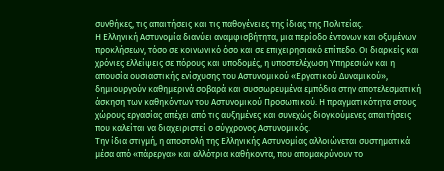συνθήκες, τις απαιτήσεις και τις παθογένειες της ίδιας της Πολιτείας.
Η Ελληνική Αστυνομία διανύει αναμφισβήτητα, μια περίοδο έντονων και οξυμένων προκλήσεων, τόσο σε κοινωνικό όσο και σε επιχειρησιακό επίπεδο. Οι διαρκείς και χρόνιες ελλείψεις σε πόρους και υποδομές, η υποστελέχωση Υπηρεσιών και η απουσία ουσιαστικής ενίσχυσης του Αστυνομικού «Εργατικού Δυναμικού», δημιουργούν καθημερινά σοβαρά και συσσωρευμένα εμπόδια στην αποτελεσματική άσκηση των καθηκόντων του Αστυνομικού Προσωπικού. Η πραγματικότητα στους χώρους εργασίας απέχει από τις αυξημένες και συνεχώς διογκούμενες απαιτήσεις που καλείται να διαχειριστεί ο σύγχρονος Αστυνομικός.
Την ίδια στιγμή, η αποστολή της Ελληνικής Αστυνομίας αλλοιώνεται συστηματικά μέσα από «πάρεργα» και αλλότρια καθήκοντα, που απομακρύνουν το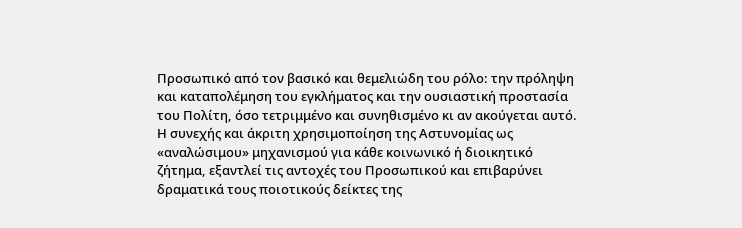Προσωπικό από τον βασικό και θεμελιώδη του ρόλο: την πρόληψη και καταπολέμηση του εγκλήματος και την ουσιαστική προστασία του Πολίτη, όσο τετριμμένο και συνηθισμένο κι αν ακούγεται αυτό. Η συνεχής και άκριτη χρησιμοποίηση της Αστυνομίας ως «αναλώσιμου» μηχανισμού για κάθε κοινωνικό ή διοικητικό ζήτημα, εξαντλεί τις αντοχές του Προσωπικού και επιβαρύνει δραματικά τους ποιοτικούς δείκτες της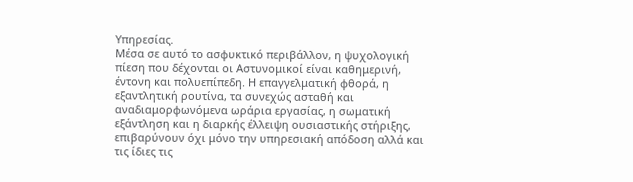Υπηρεσίας.
Μέσα σε αυτό το ασφυκτικό περιβάλλον, η ψυχολογική πίεση που δέχονται οι Αστυνομικοί είναι καθημερινή, έντονη και πολυεπίπεδη. Η επαγγελματική φθορά, η εξαντλητική ρουτίνα, τα συνεχώς ασταθή και αναδιαμορφωνόμενα ωράρια εργασίας, η σωματική εξάντληση και η διαρκής έλλειψη ουσιαστικής στήριξης, επιβαρύνουν όχι μόνο την υπηρεσιακή απόδοση αλλά και τις ίδιες τις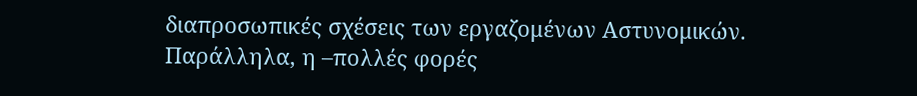διαπροσωπικές σχέσεις των εργαζομένων Αστυνομικών. Παράλληλα, η –πολλές φορές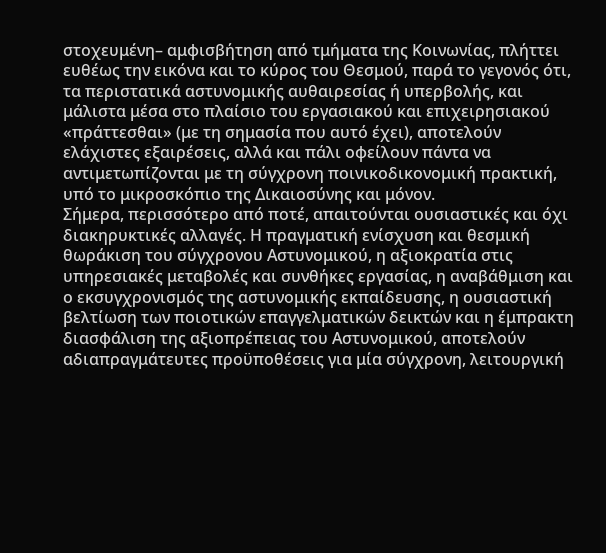στοχευμένη– αμφισβήτηση από τμήματα της Κοινωνίας, πλήττει ευθέως την εικόνα και το κύρος του Θεσμού, παρά το γεγονός ότι, τα περιστατικά αστυνομικής αυθαιρεσίας ή υπερβολής, και μάλιστα μέσα στο πλαίσιο του εργασιακού και επιχειρησιακού «πράττεσθαι» (με τη σημασία που αυτό έχει), αποτελούν ελάχιστες εξαιρέσεις, αλλά και πάλι οφείλουν πάντα να αντιμετωπίζονται με τη σύγχρονη ποινικοδικονομική πρακτική, υπό το μικροσκόπιο της Δικαιοσύνης και μόνον.
Σήμερα, περισσότερο από ποτέ, απαιτούνται ουσιαστικές και όχι διακηρυκτικές αλλαγές. Η πραγματική ενίσχυση και θεσμική θωράκιση του σύγχρονου Αστυνομικού, η αξιοκρατία στις υπηρεσιακές μεταβολές και συνθήκες εργασίας, η αναβάθμιση και ο εκσυγχρονισμός της αστυνομικής εκπαίδευσης, η ουσιαστική βελτίωση των ποιοτικών επαγγελματικών δεικτών και η έμπρακτη διασφάλιση της αξιοπρέπειας του Αστυνομικού, αποτελούν αδιαπραγμάτευτες προϋποθέσεις για μία σύγχρονη, λειτουργική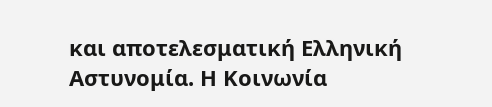και αποτελεσματική Ελληνική Αστυνομία. Η Κοινωνία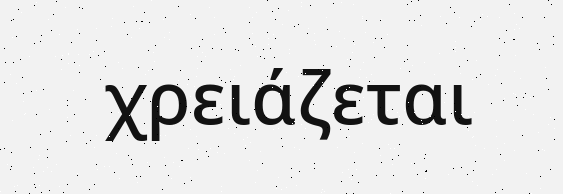χρειάζεται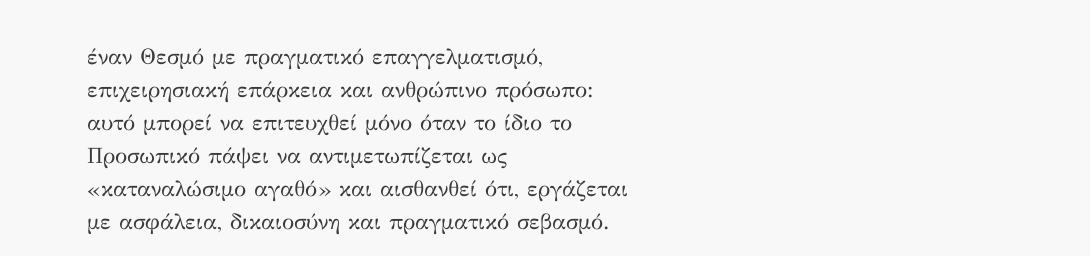έναν Θεσμό με πραγματικό επαγγελματισμό, επιχειρησιακή επάρκεια και ανθρώπινο πρόσωπο: αυτό μπορεί να επιτευχθεί μόνο όταν το ίδιο το Προσωπικό πάψει να αντιμετωπίζεται ως «καταναλώσιμο αγαθό» και αισθανθεί ότι, εργάζεται με ασφάλεια, δικαιοσύνη και πραγματικό σεβασμό.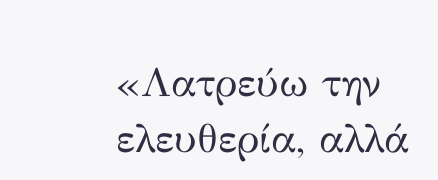«Λατρεύω την ελευθερία, αλλά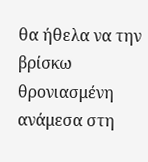θα ήθελα να την βρίσκω θρονιασμένη ανάμεσα στη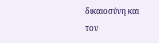δικαιοσύνη και τον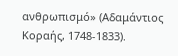ανθρωπισμό» (Αδαμάντιος Κοραής, 1748-1833).